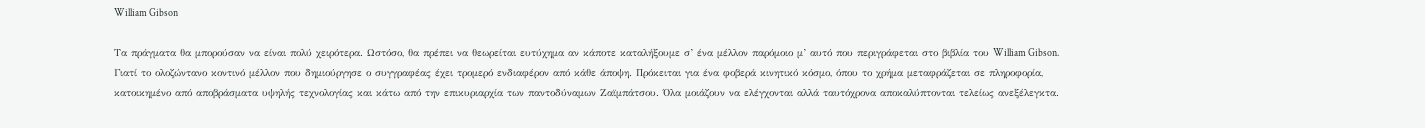William Gibson

Τα πράγματα θα μπορούσαν να είναι πολύ χειρότερα. Ωστόσο, θα πρέπει να θεωρείται ευτύχημα αν κάποτε καταλήξουμε σ’ ένα μέλλον παρόμοιο μ’ αυτό που περιγράφεται στο βιβλία του William Gibson. Γιατί το ολοζώντανο κοντινό μέλλον που δημιούργησε ο συγγραφέας έχει τρομερό ενδιαφέρον από κάθε άποψη. Πρόκειται για ένα φοβερά κινητικό κόσμο, όπου το χρήμα μεταφράζεται σε πληροφορία, κατοικημένο από αποβράσματα υψηλής τεχνολογίας και κάτω από την επικυριαρχία των παντοδύναμων Ζαϊμπάτσου. Όλα μοιάζουν να ελέγχονται αλλά ταυτόχρονα αποκαλύπτονται τελείως ανεξέλεγκτα.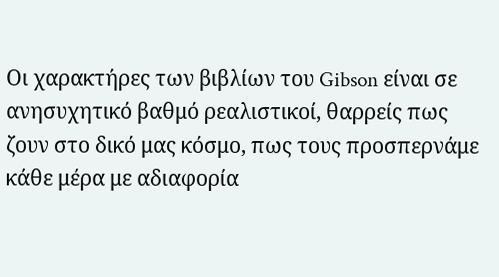Οι χαρακτήρες των βιβλίων του Gibson είναι σε ανησυχητικό βαθμό ρεαλιστικοί, θαρρείς πως ζουν στο δικό μας κόσμο, πως τους προσπερνάμε κάθε μέρα με αδιαφορία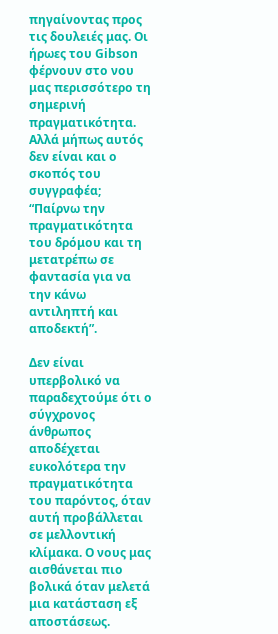πηγαίνοντας προς τις δουλειές μας. Οι ήρωες του Gibson φέρνουν στο νου μας περισσότερο τη σημερινή πραγματικότητα. Αλλά μήπως αυτός δεν είναι και ο σκοπός του συγγραφέα; “Παίρνω την πραγματικότητα του δρόμου και τη μετατρέπω σε φαντασία για να την κάνω αντιληπτή και αποδεκτή”.

Δεν είναι υπερβολικό να παραδεχτούμε ότι ο σύγχρονος άνθρωπος αποδέχεται ευκολότερα την πραγματικότητα του παρόντος, όταν αυτή προβάλλεται σε μελλοντική κλίμακα. Ο νους μας αισθάνεται πιο βολικά όταν μελετά μια κατάσταση εξ αποστάσεως.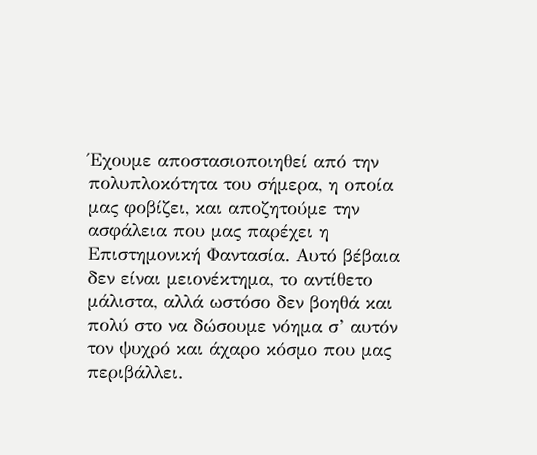Έχουμε αποστασιοποιηθεί από την πολυπλοκότητα του σήμερα, η οποία μας φοβίζει, και αποζητούμε την ασφάλεια που μας παρέχει η Επιστημονική Φαντασία. Αυτό βέβαια δεν είναι μειονέκτημα, το αντίθετο μάλιστα, αλλά ωστόσο δεν βοηθά και πολύ στο να δώσουμε νόημα σ’ αυτόν τον ψυχρό και άχαρο κόσμο που μας περιβάλλει.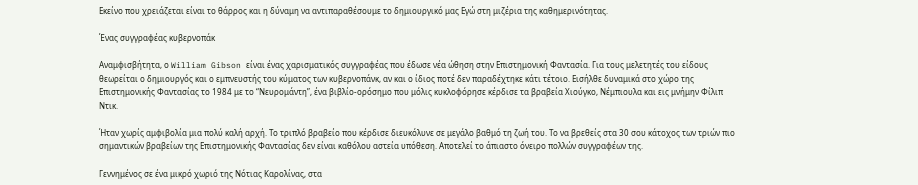Εκείνο που χρειάζεται είναι το θάρρος και η δύναμη να αντιπαραθέσουμε το δημιουργικό μας Εγώ στη μιζέρια της καθημερινότητας.

Ένας συγγραφέας κυβερνοπάκ

Αναμφισβήτητα, ο William Gibson είναι ένας χαρισματικός συγγραφέας που έδωσε νέα ώθηση στην Επιστημονική Φαντασία. Για τους μελετητές του είδους θεωρείται ο δημιουργός και ο εμπνευστής του κύματος των κυβερνοπάνκ, αν και ο ίδιος ποτέ δεν παραδέχτηκε κάτι τέτοιο. Εισήλθε δυναμικά στο χώρο της Επιστημονικής Φαντασίας το 1984 με το “Νευρομάντη”, ένα βιβλίο-ορόσημο που μόλις κυκλοφόρησε κέρδισε τα βραβεία Χιούγκο, Νέμπιουλα και εις μνήμην Φίλιπ Ντικ.

Ήταν χωρίς αμφιβολία μια πολύ καλή αρχή. Το τριπλό βραβείο που κέρδισε διευκόλυνε σε μεγάλο βαθμό τη ζωή του. Το να βρεθείς στα 30 σου κάτοχος των τριών πιο σημαντικών βραβείων της Επιστημονικής Φαντασίας δεν είναι καθόλου αστεία υπόθεση. Αποτελεί το άπιαστο όνειρο πολλών συγγραφέων της.

Γεννημένος σε ένα μικρό χωριό της Νότιας Καρολίνας, στα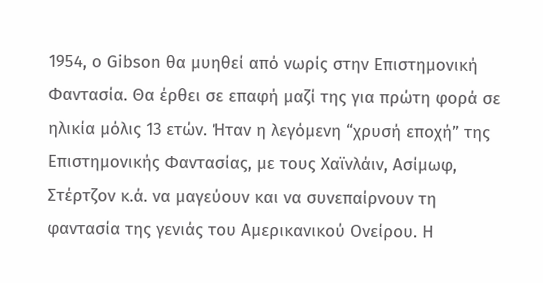1954, ο Gibson θα μυηθεί από νωρίς στην Επιστημονική Φαντασία. Θα έρθει σε επαφή μαζί της για πρώτη φορά σε ηλικία μόλις 13 ετών. Ήταν η λεγόμενη “χρυσή εποχή” της Επιστημονικής Φαντασίας, με τους Χαϊνλάιν, Ασίμωφ, Στέρτζον κ.ά. να μαγεύουν και να συνεπαίρνουν τη φαντασία της γενιάς του Αμερικανικού Ονείρου. Η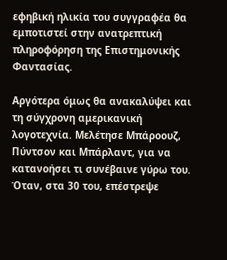εφηβική ηλικία του συγγραφέα θα εμποτιστεί στην ανατρεπτική πληροφόρηση της Επιστημονικής Φαντασίας.

Αργότερα όμως θα ανακαλύψει και τη σύγχρονη αμερικανική λογοτεχνία. Μελέτησε Μπάροουζ, Πύντσον και Μπάρλαντ, για να κατανοήσει τι συνέβαινε γύρω του. Όταν, στα 30 του, επέστρεψε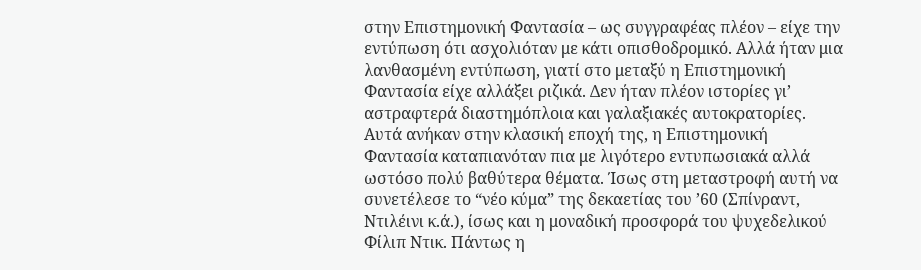στην Επιστημονική Φαντασία – ως συγγραφέας πλέον – είχε την εντύπωση ότι ασχολιόταν με κάτι οπισθοδρομικό. Αλλά ήταν μια λανθασμένη εντύπωση, γιατί στο μεταξύ η Επιστημονική Φαντασία είχε αλλάξει ριζικά. Δεν ήταν πλέον ιστορίες γι’ αστραφτερά διαστημόπλοια και γαλαξιακές αυτοκρατορίες. Αυτά ανήκαν στην κλασική εποχή της, η Επιστημονική Φαντασία καταπιανόταν πια με λιγότερο εντυπωσιακά αλλά ωστόσο πολύ βαθύτερα θέματα. Ίσως στη μεταστροφή αυτή να συνετέλεσε το “νέο κύμα” της δεκαετίας του ’60 (Σπίνραντ, Ντιλέινι κ.ά.), ίσως και η μοναδική προσφορά του ψυχεδελικού Φίλιπ Ντικ. Πάντως η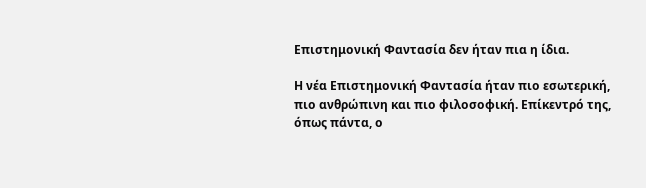Επιστημονική Φαντασία δεν ήταν πια η ίδια.

Η νέα Επιστημονική Φαντασία ήταν πιο εσωτερική, πιο ανθρώπινη και πιο φιλοσοφική. Επίκεντρό της, όπως πάντα, ο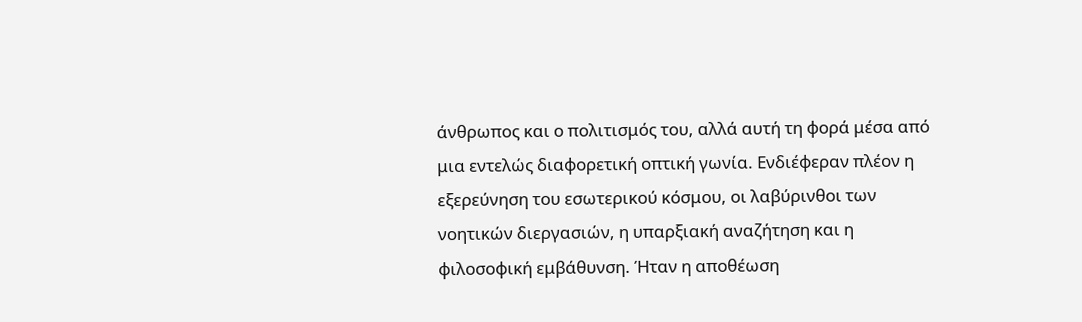άνθρωπος και ο πολιτισμός του, αλλά αυτή τη φορά μέσα από μια εντελώς διαφορετική οπτική γωνία. Ενδιέφεραν πλέον η εξερεύνηση του εσωτερικού κόσμου, οι λαβύρινθοι των νοητικών διεργασιών, η υπαρξιακή αναζήτηση και η φιλοσοφική εμβάθυνση. Ήταν η αποθέωση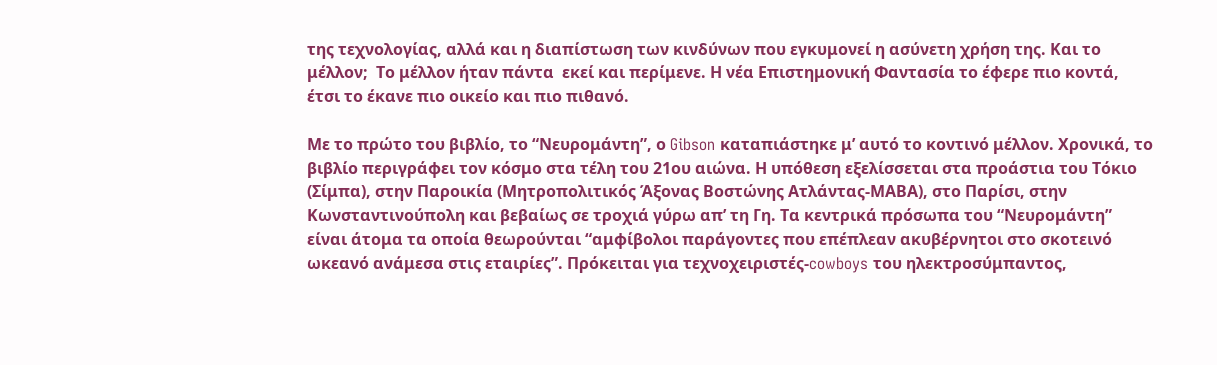της τεχνολογίας, αλλά και η διαπίστωση των κινδύνων που εγκυμονεί η ασύνετη χρήση της. Και το μέλλον;  Το μέλλον ήταν πάντα  εκεί και περίμενε. Η νέα Επιστημονική Φαντασία το έφερε πιο κοντά, έτσι το έκανε πιο οικείο και πιο πιθανό.

Με το πρώτο του βιβλίο, το “Νευρομάντη”, ο Gibson καταπιάστηκε μ’ αυτό το κοντινό μέλλον. Χρονικά, το βιβλίο περιγράφει τον κόσμο στα τέλη του 21ου αιώνα. Η υπόθεση εξελίσσεται στα προάστια του Τόκιο (Σίμπα), στην Παροικία (Μητροπολιτικός Άξονας Βοστώνης Ατλάντας-ΜΑΒΑ), στο Παρίσι, στην Κωνσταντινούπολη και βεβαίως σε τροχιά γύρω απ’ τη Γη. Τα κεντρικά πρόσωπα του “Νευρομάντη” είναι άτομα τα οποία θεωρούνται “αμφίβολοι παράγοντες που επέπλεαν ακυβέρνητοι στο σκοτεινό ωκεανό ανάμεσα στις εταιρίες”. Πρόκειται για τεχνοχειριστές-cowboys του ηλεκτροσύμπαντος,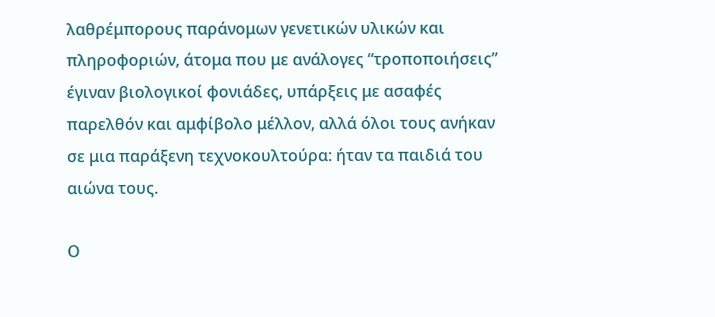λαθρέμπορους παράνομων γενετικών υλικών και πληροφοριών, άτομα που με ανάλογες “τροποποιήσεις” έγιναν βιολογικοί φονιάδες, υπάρξεις με ασαφές παρελθόν και αμφίβολο μέλλον, αλλά όλοι τους ανήκαν σε μια παράξενη τεχνοκουλτούρα: ήταν τα παιδιά του αιώνα τους.

Ο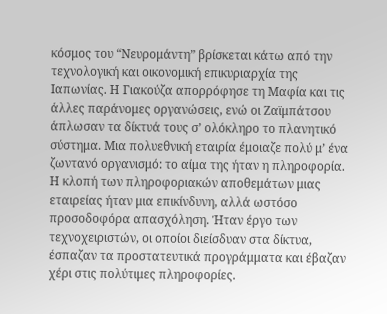κόσμος του “Νευρομάντη” βρίσκεται κάτω από την τεχνολογική και οικονομική επικυριαρχία της Ιαπωνίας. Η Γιακούζα απορρόφησε τη Μαφία και τις άλλες παράνομες οργανώσεις, ενώ οι Ζαϊμπάτσου άπλωσαν τα δίκτυά τους σ’ ολόκληρο το πλανητικό σύστημα. Μια πολυεθνική εταιρία έμοιαζε πολύ μ’ ένα ζωντανό οργανισμό: το αίμα της ήταν η πληροφορία. Η κλοπή των πληροφοριακών αποθεμάτων μιας εταιρείας ήταν μια επικίνδυνη, αλλά ωστόσο προσοδοφόρα απασχόληση. Ήταν έργο των τεχνοχειριστών, οι οποίοι διείσδυαν στα δίκτυα, έσπαζαν τα προστατευτικά προγράμματα και έβαζαν χέρι στις πολύτιμες πληροφορίες.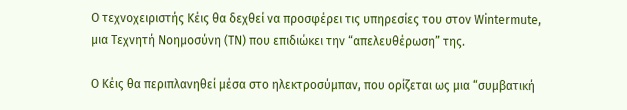Ο τεχνοχειριστής Κέις θα δεχθεί να προσφέρει τις υπηρεσίες του στον Wintermute, μια Τεχνητή Νοημοσύνη (ΤΝ) που επιδιώκει την “απελευθέρωση” της.

Ο Κέις θα περιπλανηθεί μέσα στο ηλεκτροσύμπαν, που ορίζεται ως μια “συμβατική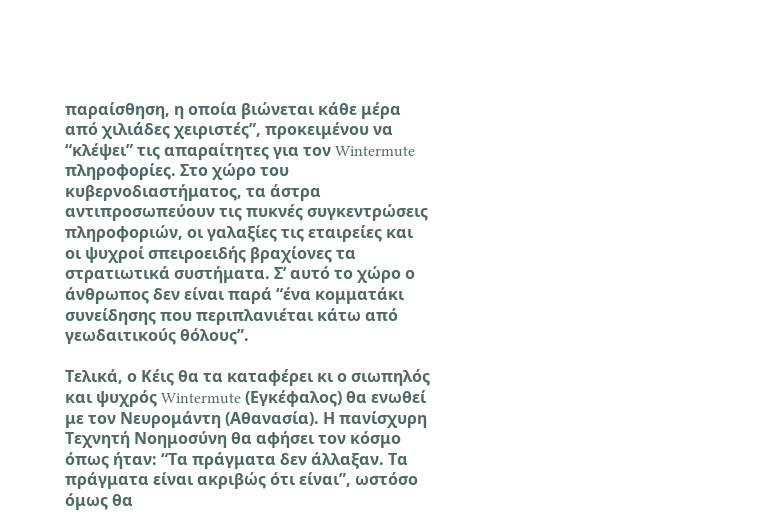παραίσθηση, η οποία βιώνεται κάθε μέρα από χιλιάδες χειριστές”, προκειμένου να “κλέψει” τις απαραίτητες για τον Wintermute πληροφορίες. Στο χώρο του κυβερνοδιαστήματος, τα άστρα αντιπροσωπεύουν τις πυκνές συγκεντρώσεις πληροφοριών, οι γαλαξίες τις εταιρείες και οι ψυχροί σπειροειδής βραχίονες τα στρατιωτικά συστήματα. Σ’ αυτό το χώρο ο άνθρωπος δεν είναι παρά “ένα κομματάκι συνείδησης που περιπλανιέται κάτω από γεωδαιτικούς θόλους”.

Τελικά, ο Κέις θα τα καταφέρει κι ο σιωπηλός και ψυχρός Wintermute (Εγκέφαλος) θα ενωθεί με τον Νευρομάντη (Αθανασία). Η πανίσχυρη Τεχνητή Νοημοσύνη θα αφήσει τον κόσμο όπως ήταν: “Τα πράγματα δεν άλλαξαν. Τα πράγματα είναι ακριβώς ότι είναι”, ωστόσο όμως θα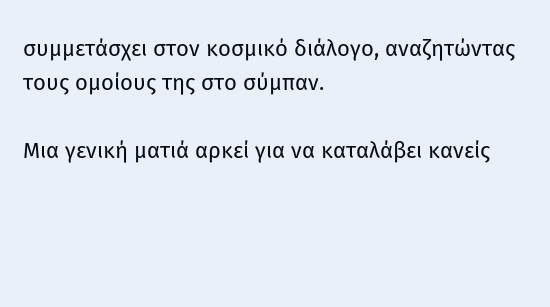συμμετάσχει στον κοσμικό διάλογο, αναζητώντας τους ομοίους της στο σύμπαν.

Μια γενική ματιά αρκεί για να καταλάβει κανείς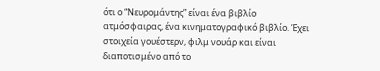ότι ο “Νευρομάντης” είναι ένα βιβλίο ατμόσφαιρας, ένα κινηματογραφικό βιβλίο. Έχει στοιχεία γουέστερν, φιλμ νουάρ και είναι διαποτισμένο από το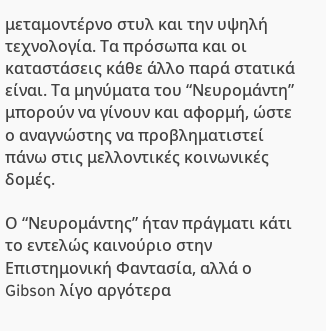μεταμοντέρνο στυλ και την υψηλή τεχνολογία. Τα πρόσωπα και οι καταστάσεις κάθε άλλο παρά στατικά είναι. Τα μηνύματα του “Νευρομάντη” μπορούν να γίνουν και αφορμή, ώστε ο αναγνώστης να προβληματιστεί πάνω στις μελλοντικές κοινωνικές δομές.

Ο “Νευρομάντης” ήταν πράγματι κάτι το εντελώς καινούριο στην Επιστημονική Φαντασία, αλλά ο Gibson λίγο αργότερα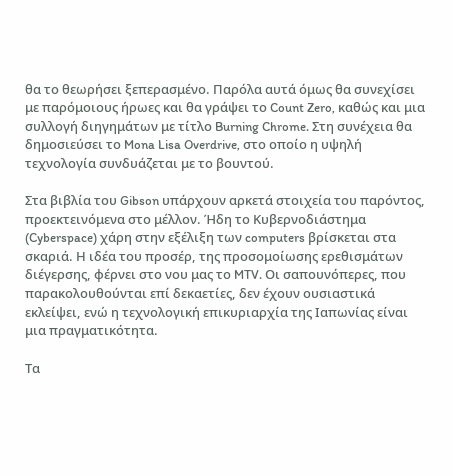θα το θεωρήσει ξεπερασμένο. Παρόλα αυτά όμως θα συνεχίσει με παρόμοιους ήρωες και θα γράψει το Count Zero, καθώς και μια συλλογή διηγημάτων με τίτλο Burning Chrome. Στη συνέχεια θα δημοσιεύσει το Mona Lisa Overdrive, στο οποίο η υψηλή τεχνολογία συνδυάζεται με το βουντού.

Στα βιβλία του Gibson υπάρχουν αρκετά στοιχεία του παρόντος, προεκτεινόμενα στο μέλλον. Ήδη το Κυβερνοδιάστημα (Cyberspace) χάρη στην εξέλιξη των computers βρίσκεται στα σκαριά. Η ιδέα του προσέρ, της προσομοίωσης ερεθισμάτων διέγερσης, φέρνει στο νου μας το MTV. Οι σαπουνόπερες, που παρακολουθούνται επί δεκαετίες, δεν έχουν ουσιαστικά εκλείψει, ενώ η τεχνολογική επικυριαρχία της Ιαπωνίας είναι μια πραγματικότητα.

Τα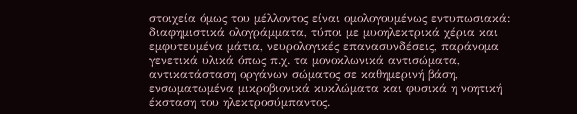στοιχεία όμως του μέλλοντος είναι ομολογουμένως εντυπωσιακά: διαφημιστικά ολογράμματα, τύποι με μυοηλεκτρικά χέρια και εμφυτευμένα μάτια, νευρολογικές επανασυνδέσεις, παράνομα γενετικά υλικά όπως π.χ. τα μονοκλωνικά αντισώματα, αντικατάσταση οργάνων σώματος σε καθημερινή βάση, ενσωματωμένα μικροβιονικά κυκλώματα και φυσικά η νοητική έκσταση του ηλεκτροσύμπαντος.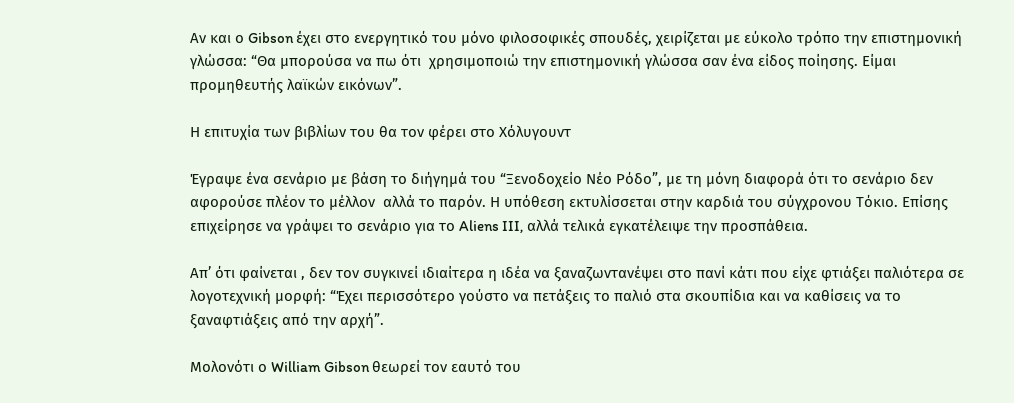Αν και ο Gibson έχει στο ενεργητικό του μόνο φιλοσοφικές σπουδές, χειρίζεται με εύκολο τρόπο την επιστημονική γλώσσα: “Θα μπορούσα να πω ότι  χρησιμοποιώ την επιστημονική γλώσσα σαν ένα είδος ποίησης. Είμαι προμηθευτής λαϊκών εικόνων”.

Η επιτυχία των βιβλίων του θα τον φέρει στο Χόλυγουντ

Έγραψε ένα σενάριο με βάση το διήγημά του “Ξενοδοχείο Νέο Ρόδο”, με τη μόνη διαφορά ότι το σενάριο δεν αφορούσε πλέον το μέλλον  αλλά το παρόν. Η υπόθεση εκτυλίσσεται στην καρδιά του σύγχρονου Τόκιο. Επίσης επιχείρησε να γράψει το σενάριο για το Aliens III, αλλά τελικά εγκατέλειψε την προσπάθεια.

Απ’ ότι φαίνεται , δεν τον συγκινεί ιδιαίτερα η ιδέα να ξαναζωντανέψει στο πανί κάτι που είχε φτιάξει παλιότερα σε λογοτεχνική μορφή: “Έχει περισσότερο γούστο να πετάξεις το παλιό στα σκουπίδια και να καθίσεις να το ξαναφτιάξεις από την αρχή”.

Μολονότι ο William Gibson θεωρεί τον εαυτό του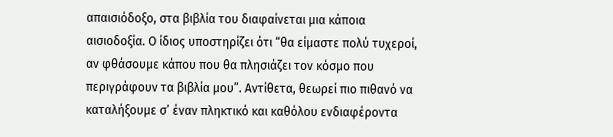απαισιόδοξο, στα βιβλία του διαφαίνεται μια κάποια αισιοδοξία. Ο ίδιος υποστηρίζει ότι “θα είμαστε πολύ τυχεροί, αν φθάσουμε κάπου που θα πλησιάζει τον κόσμο που περιγράφουν τα βιβλία μου”. Αντίθετα, θεωρεί πιο πιθανό να καταλήξουμε σ’ έναν πληκτικό και καθόλου ενδιαφέροντα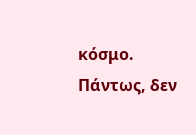κόσμο. Πάντως, δεν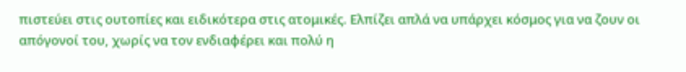πιστεύει στις ουτοπίες και ειδικότερα στις ατομικές. Ελπίζει απλά να υπάρχει κόσμος για να ζουν οι απόγονοί του, χωρίς να τον ενδιαφέρει και πολύ η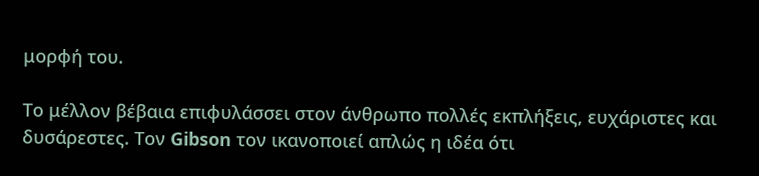μορφή του.

Το μέλλον βέβαια επιφυλάσσει στον άνθρωπο πολλές εκπλήξεις, ευχάριστες και δυσάρεστες. Τον Gibson τον ικανοποιεί απλώς η ιδέα ότι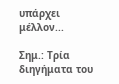υπάρχει μέλλον...

Σημ.: Τρία διηγήματα του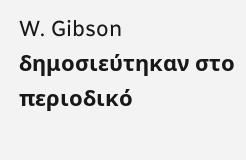W. Gibson δημοσιεύτηκαν στο περιοδικό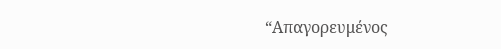“Απαγορευμένος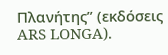Πλανήτης” (εκδόσεις ARS LONGA).